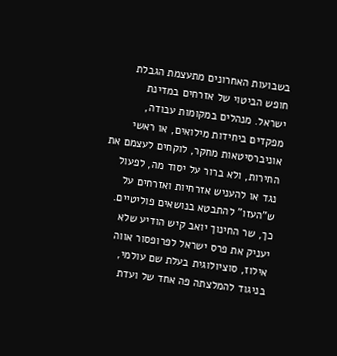בשבועות האחרונים מתעצמת הגבלת חופש הביטוי של אזרחים במדינת ישראל. מנהלים במקומות עבודה, מפקדים ביחידות מילואים, או ראשי אוניברסיטאות מחקר, לוקחים לעצמם את החירות, ולא ברור על יסוד מה, לפעול נגד או להעניש אזרחיות ואזרחים על ש"העזו" להתבטא בנושאים פוליטיים.
כך, שר החינוך יואב קיש הודיע שלא יעניק את פרס ישראל לפרופסור אווה אילוז, סוציולוגית בעלת שם עולמי, בניגוד להמלצתה פה אחד של ועדת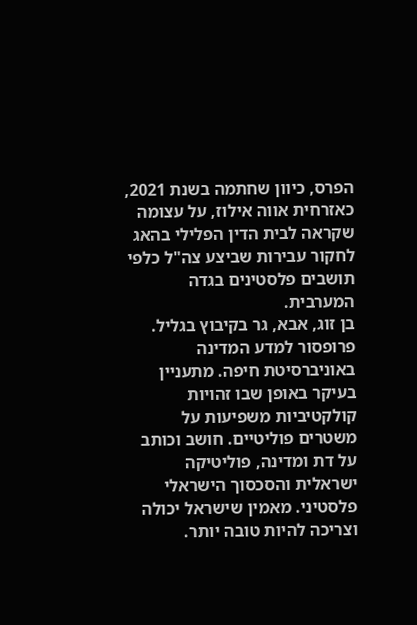הפרס, כיוון שחתמה בשנת 2021, כאזרחית אווה אילוז, על עצומה שקראה לבית הדין הפלילי בהאג לחקור עבירות שביצע צה"ל כלפי תושבים פלסטינים בגדה המערבית.
בן זוג, אבא, גר בקיבוץ בגליל. פרופסור למדע המדינה באוניברסיטת חיפה. מתעניין בעיקר באופן שבו זהויות קולקטיביות משפיעות על משטרים פוליטיים. חושב וכותב על דת ומדינה, פוליטיקה ישראלית והסכסוך הישראלי פלסטיני. מאמין שישראל יכולה וצריכה להיות טובה יותר.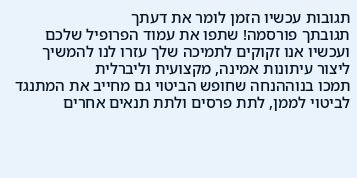תגובות עכשיו הזמן לומר את דעתך
תגובתך פורסמה! שתפו את עמוד הפרופיל שלכם
ועכשיו אנו זקוקים לתמיכה שלך עזרו לנו להמשיך ליצור עיתונות אמינה, מקצועית וליברלית
תמכו בנוההנחה שחופש הביטוי גם מחייב את המתנגד לביטוי לממן, לתת פרסים ולתת תנאים אחרים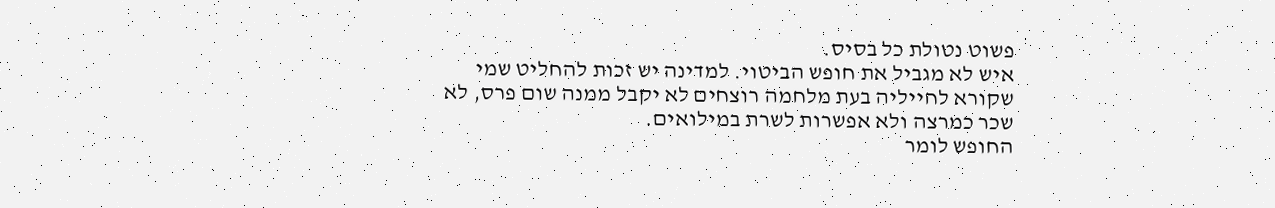פשוט נטולת כל בסיס.
איש לא מגביל את חופש הביטוי. למדינה יש זכות להחליט שמי שקורא לחייליה בעת מלחמה רוצחים לא יקבל ממנה שום פרס, לא שכר כמרצה ולא אפשרות לשרת במילואים.
החופש לומר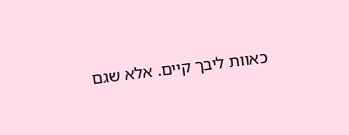כאוות ליבך קיים. אלא שגם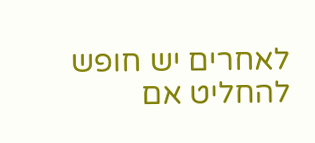לאחרים יש חופש להחליט אם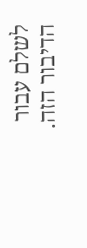לשלם עבור הדיבור הזה.